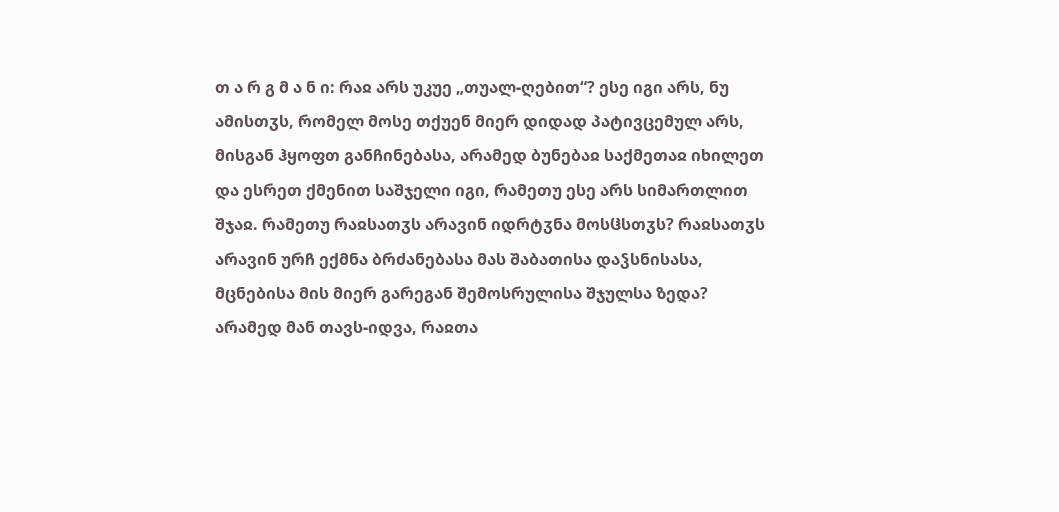თ ა რ გ მ ა ნ ი: რაჲ არს უკუე „თუალ-ღებით“? ესე იგი არს, ნუ ამისთჳს, რომელ მოსე თქუენ მიერ დიდად პატივცემულ არს, მისგან ჰყოფთ განჩინებასა, არამედ ბუნებაჲ საქმეთაჲ იხილეთ და ესრეთ ქმენით საშჯელი იგი, რამეთუ ესე არს სიმართლით შჯაჲ. რამეთუ რაჲსათჳს არავინ იდრტჳნა მოსჱსთჳს? რაჲსათჳს არავინ ურჩ ექმნა ბრძანებასა მას შაბათისა დაჴსნისასა, მცნებისა მის მიერ გარეგან შემოსრულისა შჯულსა ზედა? არამედ მან თავს-იდვა, რაჲთა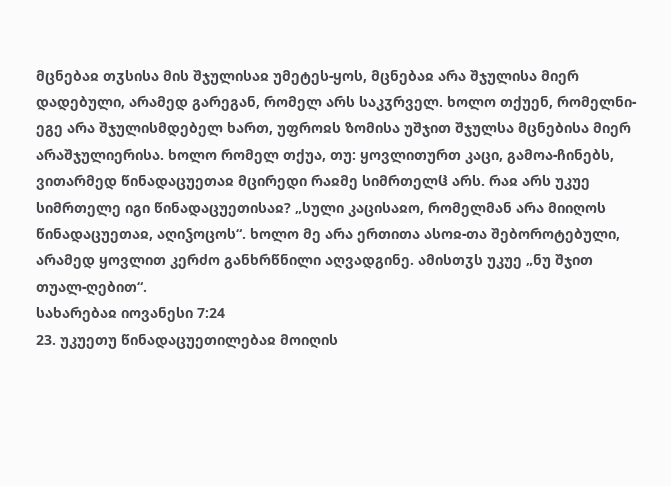მცნებაჲ თჳსისა მის შჯულისაჲ უმეტეს-ყოს, მცნებაჲ არა შჯულისა მიერ დადებული, არამედ გარეგან, რომელ არს საკჳრველ. ხოლო თქუენ, რომელნი-ეგე არა შჯულისმდებელ ხართ, უფროჲს ზომისა უშჯით შჯულსა მცნებისა მიერ არაშჯულიერისა. ხოლო რომელ თქუა, თუ: ყოვლითურთ კაცი, გამოა-ჩინებს, ვითარმედ წინადაცუეთაჲ მცირედი რაჲმე სიმრთელჱ არს. რაჲ არს უკუე სიმრთელე იგი წინადაცუეთისაჲ? „სული კაცისაჲო, რომელმან არა მიიღოს წინადაცუეთაჲ, აღიჴოცოს“. ხოლო მე არა ერთითა ასოჲ-თა შებოროტებული, არამედ ყოვლით კერძო განხრწნილი აღვადგინე. ამისთჳს უკუე „ნუ შჯით თუალ-ღებით“.
სახარებაჲ იოვანესი 7:24
23. უკუეთუ წინადაცუეთილებაჲ მოიღის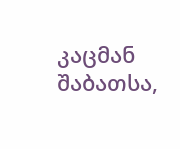კაცმან შაბათსა,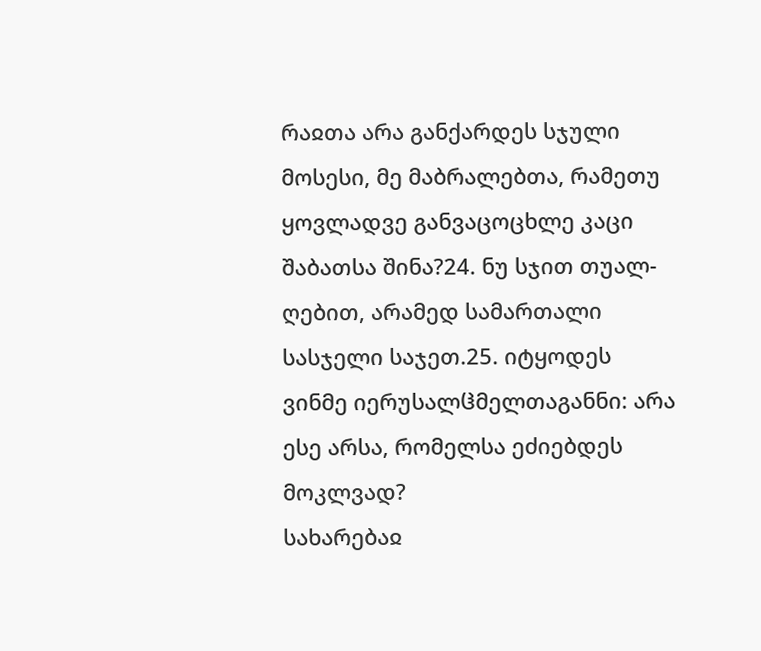რაჲთა არა განქარდეს სჯული მოსესი, მე მაბრალებთა, რამეთუ ყოვლადვე განვაცოცხლე კაცი შაბათსა შინა?24. ნუ სჯით თუალ-ღებით, არამედ სამართალი სასჯელი საჯეთ.25. იტყოდეს ვინმე იერუსალჱმელთაგანნი: არა ესე არსა, რომელსა ეძიებდეს მოკლვად?
სახარებაჲ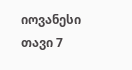იოვანესი თავი 7